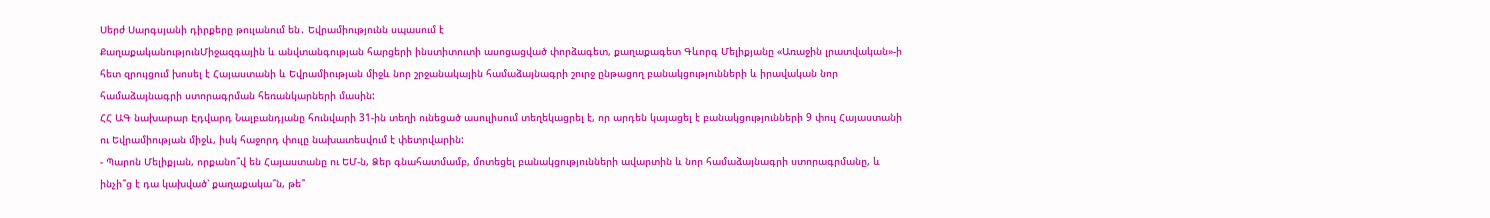Սերժ Սարգսյանի դիրքերը թուլանում են․ Եվրամիությունն սպասում է
ՔաղաքականությունՄիջազգային և անվտանգության հարցերի ինստիտուտի ասոցացված փորձագետ, քաղաքագետ Գևորգ Մելիքյանը «Առաջին լրատվական»-ի հետ զրույցում խոսել է Հայաստանի և Եվրամիության միջև նոր շրջանակային համաձայնագրի շուրջ ընթացող բանակցությունների և իրավական նոր համաձայնագրի ստորագրման հեռանկարների մասին:
ՀՀ ԱԳ նախարար Էդվարդ Նալբանդյանը հունվարի 31-ին տեղի ունեցած ասուլիսում տեղեկացրել է, որ արդեն կայացել է բանակցությունների 9 փուլ Հայաստանի ու Եվրամիության միջև, իսկ հաջորդ փուլը նախատեսվում է փետրվարին:
- Պարոն Մելիքյան, որքանո՞վ են Հայաստանը ու ԵՄ-ն, Ձեր գնահատմամբ, մոտեցել բանակցությունների ավարտին և նոր համաձայնագրի ստորագրմանը, և ինչի՞ց է դա կախված՝ քաղաքակա՞ն, թե՞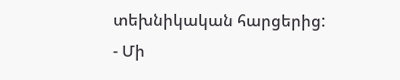տեխնիկական հարցերից:
- Մի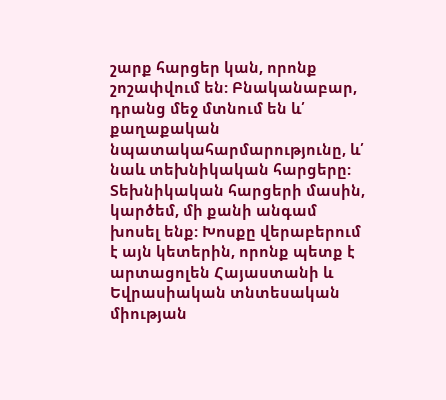շարք հարցեր կան, որոնք շոշափվում են: Բնականաբար, դրանց մեջ մտնում են և՛ քաղաքական նպատակահարմարությունը, և՛ նաև տեխնիկական հարցերը: Տեխնիկական հարցերի մասին, կարծեմ, մի քանի անգամ խոսել ենք: Խոսքը վերաբերում է այն կետերին, որոնք պետք է արտացոլեն Հայաստանի և Եվրասիական տնտեսական միության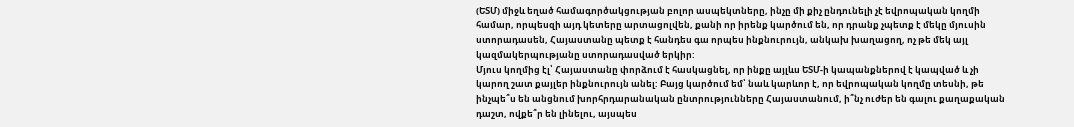(ԵՏՄ) միջև եղած համագործակցության բոլոր ասպեկտները, ինչը մի քիչ ընդունելի չէ եվրոպական կողմի համար, որպեսզի այդ կետերը արտացոլվեն, քանի որ իրենք կարծում են, որ դրանք չպետք է մեկը մյուսին ստորադասեն, Հայաստանը պետք է հանդես գա որպես ինքնուրույն, անկախ խաղացող, ոչ թե մեկ այլ կազմակերպությանը ստորադասված երկիր:
Մյուս կողմից էլ՝ Հայաստանը փորձում է հասկացնել, որ ինքը այլևս ԵՏՄ-ի կապանքներով է կապված և չի կարող շատ քայլեր ինքնուրույն անել: Բայց կարծում եմ՝ նաև կարևոր է, որ եվրոպական կողմը տեսնի, թե ինչպե՞ս են անցնում խորհրդարանական ընտրությունները Հայաստանում, ի՞նչ ուժեր են գալու քաղաքական դաշտ, ովքե՞ր են լինելու, այսպես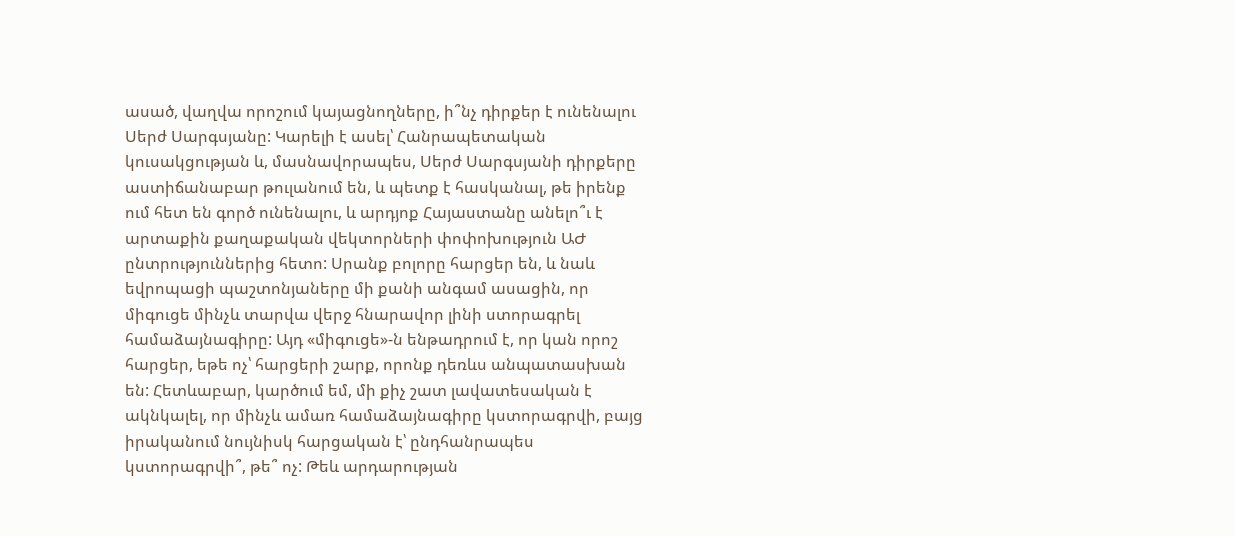ասած, վաղվա որոշում կայացնողները, ի՞նչ դիրքեր է ունենալու Սերժ Սարգսյանը: Կարելի է ասել՝ Հանրապետական կուսակցության և, մասնավորապես, Սերժ Սարգսյանի դիրքերը աստիճանաբար թուլանում են, և պետք է հասկանալ, թե իրենք ում հետ են գործ ունենալու, և արդյոք Հայաստանը անելո՞ւ է արտաքին քաղաքական վեկտորների փոփոխություն ԱԺ ընտրություններից հետո: Սրանք բոլորը հարցեր են, և նաև եվրոպացի պաշտոնյաները մի քանի անգամ ասացին, որ միգուցե մինչև տարվա վերջ հնարավոր լինի ստորագրել համաձայնագիրը: Այդ «միգուցե»-ն ենթադրում է, որ կան որոշ հարցեր, եթե ոչ՝ հարցերի շարք, որոնք դեռևս անպատասխան են: Հետևաբար, կարծում եմ, մի քիչ շատ լավատեսական է ակնկալել, որ մինչև ամառ համաձայնագիրը կստորագրվի, բայց իրականում նույնիսկ հարցական է՝ ընդհանրապես կստորագրվի՞, թե՞ ոչ: Թեև արդարության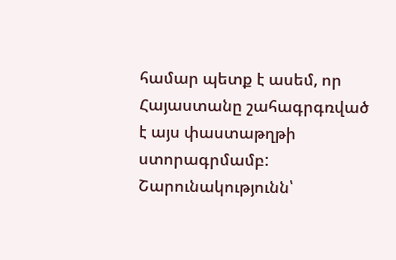համար պետք է ասեմ, որ Հայաստանը շահագրգռված է այս փաստաթղթի ստորագրմամբ:
Շարունակությունն՝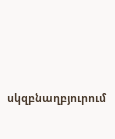սկզբնաղբյուրում